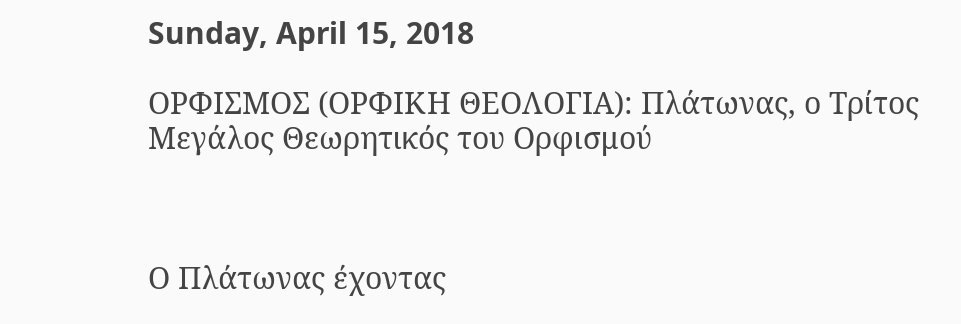Sunday, April 15, 2018

ΟΡΦΙΣΜΟΣ (ΟΡΦΙΚΗ ΘΕΟΛΟΓΙΑ): Πλάτωνας, ο Τρίτος Μεγάλος Θεωρητικός του Ορφισμού



Ο Πλάτωνας έχοντας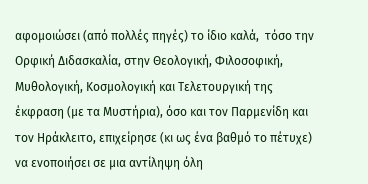αφομοιώσει (από πολλές πηγές) το ίδιο καλά,  τόσο την Ορφική Διδασκαλία, στην Θεολογική, Φιλοσοφική, Μυθολογική, Κοσμολογική και Τελετουργική της έκφραση (με τα Μυστήρια), όσο και τον Παρμενίδη και τον Ηράκλειτο, επιχείρησε (κι ως ένα βαθμό το πέτυχε) να ενοποιήσει σε μια αντίληψη όλη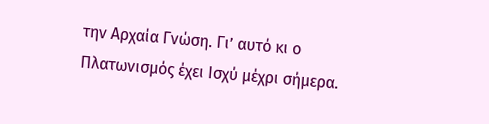την Αρχαία Γνώση. Γι’ αυτό κι ο Πλατωνισμός έχει Ισχύ μέχρι σήμερα.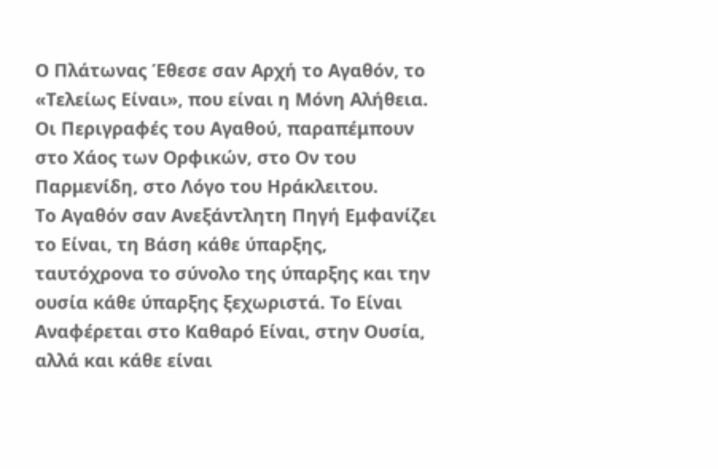Ο Πλάτωνας Έθεσε σαν Αρχή το Αγαθόν, το «Τελείως Είναι», που είναι η Μόνη Αλήθεια. Οι Περιγραφές του Αγαθού, παραπέμπουν στο Χάος των Ορφικών, στο Ον του Παρμενίδη, στο Λόγο του Ηράκλειτου.
Το Αγαθόν σαν Ανεξάντλητη Πηγή Εμφανίζει το Είναι, τη Βάση κάθε ύπαρξης, ταυτόχρονα το σύνολο της ύπαρξης και την ουσία κάθε ύπαρξης ξεχωριστά. Το Είναι Αναφέρεται στο Καθαρό Είναι, στην Ουσία, αλλά και κάθε είναι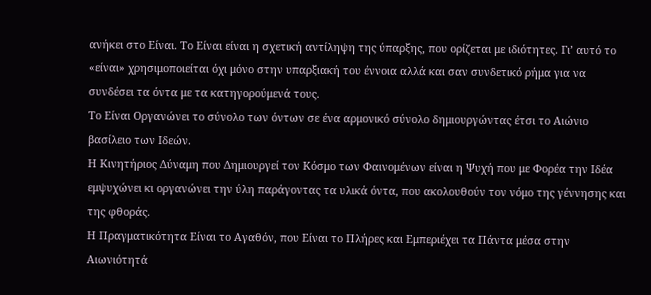ανήκει στο Είναι. Το Είναι είναι η σχετική αντίληψη της ύπαρξης, που ορίζεται με ιδιότητες. Γι’ αυτό το «είναι» χρησιμοποιείται όχι μόνο στην υπαρξιακή του έννοια αλλά και σαν συνδετικό ρήμα για να συνδέσει τα όντα με τα κατηγορούμενά τους.
Το Είναι Οργανώνει το σύνολο των όντων σε ένα αρμονικό σύνολο δημιουργώντας έτσι το Αιώνιο βασίλειο των Ιδεών.
Η Κινητήριος Δύναμη που Δημιουργεί τον Κόσμο των Φαινομένων είναι η Ψυχή που με Φορέα την Ιδέα εμψυχώνει κι οργανώνει την ύλη παράγοντας τα υλικά όντα, που ακολουθούν τον νόμο της γέννησης και της φθοράς.
Η Πραγματικότητα Είναι το Αγαθόν, που Είναι το Πλήρες και Εμπεριέχει τα Πάντα μέσα στην Αιωνιότητά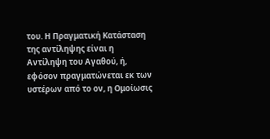του. Η Πραγματική Κατάσταση της αντίληψης είναι η Αντίληψη του Αγαθού, ή, εφόσον πραγματώνεται εκ των υστέρων από το ον, η Ομοίωσις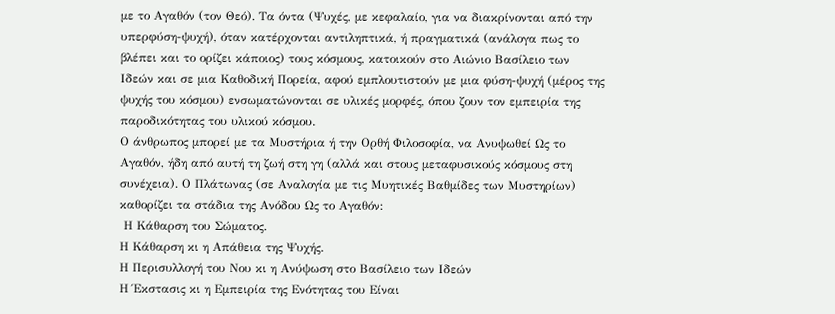με το Αγαθόν (τον Θεό). Τα όντα (Ψυχές, με κεφαλαίο, για να διακρίνονται από την υπερφύση-ψυχή), όταν κατέρχονται αντιληπτικά, ή πραγματικά (ανάλογα πως το βλέπει και το ορίζει κάποιος) τους κόσμους, κατοικούν στο Αιώνιο Βασίλειο των Ιδεών και σε μια Καθοδική Πορεία, αφού εμπλουτιστούν με μια φύση-ψυχή (μέρος της ψυχής του κόσμου) ενσωματώνονται σε υλικές μορφές, όπου ζουν τον εμπειρία της παροδικότητας του υλικού κόσμου.
Ο άνθρωπος μπορεί με τα Μυστήρια ή την Ορθή Φιλοσοφία, να Ανυψωθεί Ως το Αγαθόν, ήδη από αυτή τη ζωή στη γη (αλλά και στους μεταφυσικούς κόσμους στη συνέχεια). Ο Πλάτωνας (σε Αναλογία με τις Μυητικές Βαθμίδες των Μυστηρίων) καθορίζει τα στάδια της Ανόδου Ως το Αγαθόν:
 Η Κάθαρση του Σώματος.
Η Κάθαρση κι η Απάθεια της Ψυχής.
Η Περισυλλογή του Νου κι η Ανύψωση στο Βασίλειο των Ιδεών
Η Έκστασις κι η Εμπειρία της Ενότητας του Είναι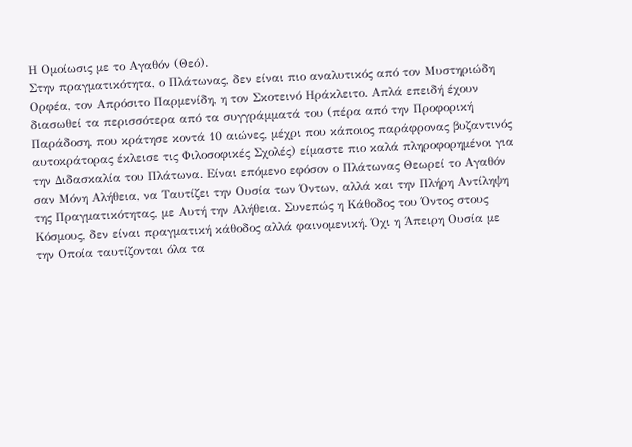Η Ομοίωσις με το Αγαθόν (Θεό).
Στην πραγματικότητα, ο Πλάτωνας, δεν είναι πιο αναλυτικός από τον Μυστηριώδη Ορφέα, τον Απρόσιτο Παρμενίδη, η τον Σκοτεινό Ηράκλειτο. Απλά επειδή έχουν διασωθεί τα περισσότερα από τα συγγράμματά του (πέρα από την Προφορική Παράδοση, που κράτησε κοντά 10 αιώνες, μέχρι που κάποιος παράφρονας βυζαντινός αυτοκράτορας έκλεισε τις Φιλοσοφικές Σχολές) είμαστε πιο καλά πληροφορημένοι για την Διδασκαλία του Πλάτωνα. Είναι επόμενο εφόσον ο Πλάτωνας Θεωρεί το Αγαθόν σαν Μόνη Αλήθεια, να Ταυτίζει την Ουσία των Όντων, αλλά και την Πλήρη Αντίληψη της Πραγματικότητας, με Αυτή την Αλήθεια. Συνεπώς η Κάθοδος του Όντος στους Κόσμους, δεν είναι πραγματική κάθοδος αλλά φαινομενική. Όχι η Άπειρη Ουσία με την Οποία ταυτίζονται όλα τα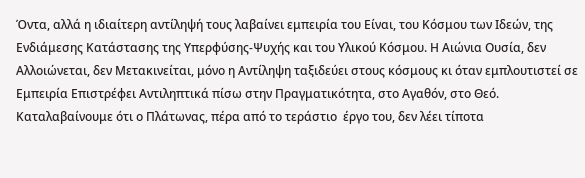Όντα, αλλά η ιδιαίτερη αντίληψή τους λαβαίνει εμπειρία του Είναι, του Κόσμου των Ιδεών, της Ενδιάμεσης Κατάστασης της Υπερφύσης-Ψυχής και του Υλικού Κόσμου. Η Αιώνια Ουσία, δεν Αλλοιώνεται, δεν Μετακινείται, μόνο η Αντίληψη ταξιδεύει στους κόσμους κι όταν εμπλουτιστεί σε Εμπειρία Επιστρέφει Αντιληπτικά πίσω στην Πραγματικότητα, στο Αγαθόν, στο Θεό.
Καταλαβαίνουμε ότι ο Πλάτωνας, πέρα από το τεράστιο  έργο του, δεν λέει τίποτα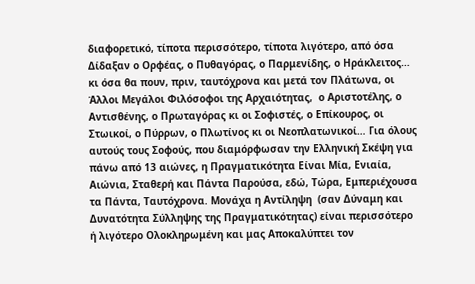διαφορετικό, τίποτα περισσότερο, τίποτα λιγότερο, από όσα Δίδαξαν ο Ορφέας, ο Πυθαγόρας, ο Παρμενίδης, ο Ηράκλειτος… κι όσα θα πουν, πριν, ταυτόχρονα και μετά τον Πλάτωνα, οι Άλλοι Μεγάλοι Φιλόσοφοι της Αρχαιότητας,  ο Αριστοτέλης, ο Αντισθένης, ο Πρωταγόρας κι οι Σοφιστές, ο Επίκουρος, οι Στωικοί, ο Πύρρων, ο Πλωτίνος κι οι Νεοπλατωνικοί… Για όλους αυτούς τους Σοφούς, που διαμόρφωσαν την Ελληνική Σκέψη για πάνω από 13 αιώνες, η Πραγματικότητα Είναι Μία, Ενιαία, Αιώνια, Σταθερή και Πάντα Παρούσα, εδώ, Τώρα, Εμπεριέχουσα τα Πάντα, Ταυτόχρονα. Μονάχα η Αντίληψη  (σαν Δύναμη και Δυνατότητα Σύλληψης της Πραγματικότητας) είναι περισσότερο ή λιγότερο Ολοκληρωμένη και μας Αποκαλύπτει τον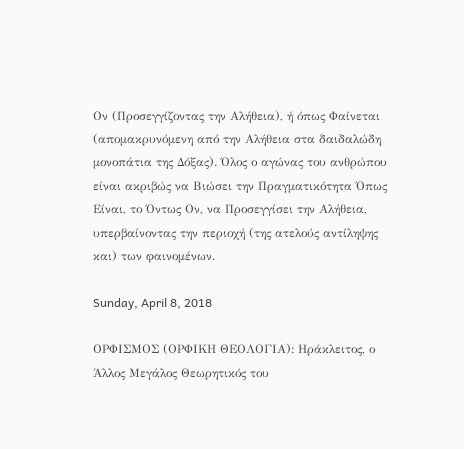Ον (Προσεγγίζοντας την Αλήθεια), ή όπως Φαίνεται (απομακρυνόμενη από την Αλήθεια στα δαιδαλώδη μονοπάτια της Δόξας). Όλος ο αγώνας του ανθρώπου είναι ακριβώς να Βιώσει την Πραγματικότητα Όπως Είναι, το Όντως Ον, να Προσεγγίσει την Αλήθεια, υπερβαίνοντας την περιοχή (της ατελούς αντίληψης και) των φαινομένων.

Sunday, April 8, 2018

ΟΡΦΙΣΜΟΣ (ΟΡΦΙΚΗ ΘΕΟΛΟΓΙΑ): Ηράκλειτος, ο Άλλος Μεγάλος Θεωρητικός του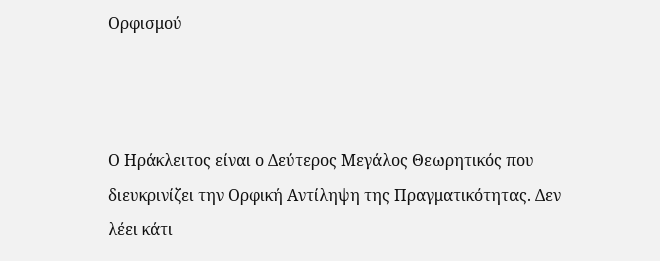Ορφισμού



Ο Ηράκλειτος είναι ο Δεύτερος Μεγάλος Θεωρητικός που διευκρινίζει την Ορφική Αντίληψη της Πραγματικότητας. Δεν λέει κάτι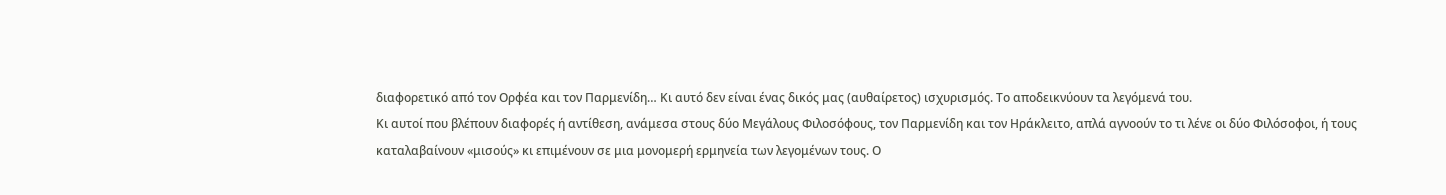διαφορετικό από τον Ορφέα και τον Παρμενίδη… Κι αυτό δεν είναι ένας δικός μας (αυθαίρετος) ισχυρισμός. Το αποδεικνύουν τα λεγόμενά του.
Κι αυτοί που βλέπουν διαφορές ή αντίθεση, ανάμεσα στους δύο Μεγάλους Φιλοσόφους, τον Παρμενίδη και τον Ηράκλειτο, απλά αγνοούν το τι λένε οι δύο Φιλόσοφοι, ή τους καταλαβαίνουν «μισούς» κι επιμένουν σε μια μονομερή ερμηνεία των λεγομένων τους. Ο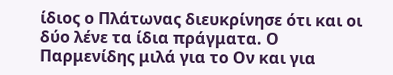ίδιος ο Πλάτωνας διευκρίνησε ότι και οι δύο λένε τα ίδια πράγματα. Ο Παρμενίδης μιλά για το Ον και για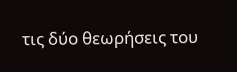τις δύο θεωρήσεις του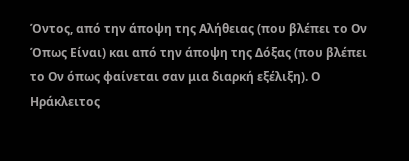Όντος, από την άποψη της Αλήθειας (που βλέπει το Ον Όπως Είναι) και από την άποψη της Δόξας (που βλέπει το Ον όπως φαίνεται σαν μια διαρκή εξέλιξη). Ο Ηράκλειτος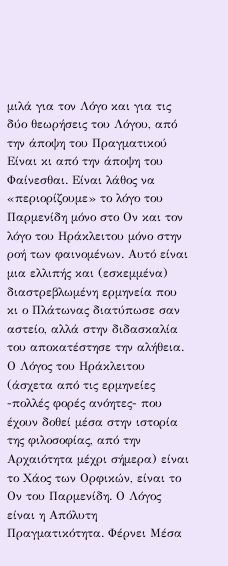μιλά για τον Λόγο και για τις δύο θεωρήσεις του Λόγου, από την άποψη του Πραγματικού Είναι κι από την άποψη του Φαίνεσθαι. Είναι λάθος να «περιορίζουμε» το λόγο του Παρμενίδη μόνο στο Ον και τον λόγο του Ηράκλειτου μόνο στην ροή των φαινομένων. Αυτό είναι μια ελλιπής και (εσκεμμένα) διαστρεβλωμένη ερμηνεία που κι ο Πλάτωνας διατύπωσε σαν αστείο, αλλά στην διδασκαλία του αποκατέστησε την αλήθεια.
Ο Λόγος του Ηράκλειτου (άσχετα από τις ερμηνείες -πολλές φορές ανόητες- που έχουν δοθεί μέσα στην ιστορία της φιλοσοφίας, από την Αρχαιότητα μέχρι σήμερα) είναι το Χάος των Ορφικών, είναι το Ον του Παρμενίδη. Ο Λόγος είναι η Απόλυτη Πραγματικότητα. Φέρνει Μέσα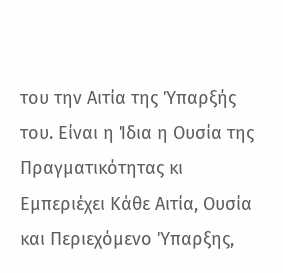του την Αιτία της Ύπαρξής του. Είναι η Ίδια η Ουσία της Πραγματικότητας κι Εμπεριέχει Κάθε Αιτία, Ουσία και Περιεχόμενο Ύπαρξης,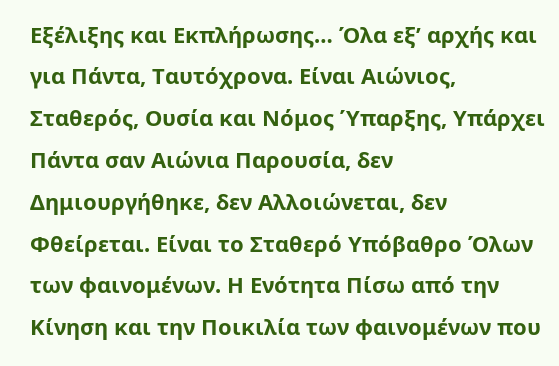Εξέλιξης και Εκπλήρωσης… Όλα εξ’ αρχής και για Πάντα, Ταυτόχρονα. Είναι Αιώνιος, Σταθερός, Ουσία και Νόμος Ύπαρξης, Υπάρχει Πάντα σαν Αιώνια Παρουσία, δεν Δημιουργήθηκε, δεν Αλλοιώνεται, δεν Φθείρεται. Είναι το Σταθερό Υπόβαθρο Όλων των φαινομένων. Η Ενότητα Πίσω από την Κίνηση και την Ποικιλία των φαινομένων που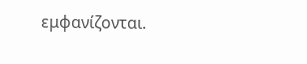εμφανίζονται.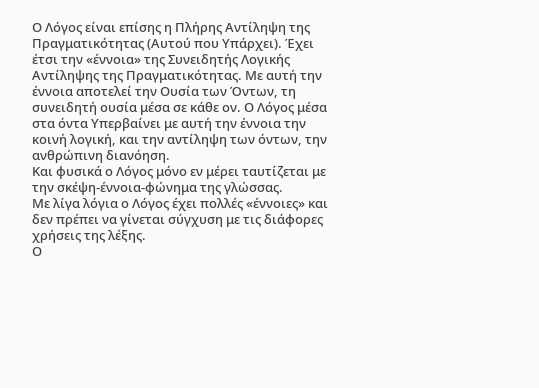Ο Λόγος είναι επίσης η Πλήρης Αντίληψη της Πραγματικότητας (Αυτού που Υπάρχει). Έχει έτσι την «έννοια» της Συνειδητής Λογικής Αντίληψης της Πραγματικότητας. Με αυτή την έννοια αποτελεί την Ουσία των Όντων, τη συνειδητή ουσία μέσα σε κάθε ον. Ο Λόγος μέσα στα όντα Υπερβαίνει με αυτή την έννοια την κοινή λογική, και την αντίληψη των όντων, την ανθρώπινη διανόηση.
Και φυσικά ο Λόγος μόνο εν μέρει ταυτίζεται με την σκέψη-έννοια-φώνημα της γλώσσας.
Με λίγα λόγια ο Λόγος έχει πολλές «έννοιες» και δεν πρέπει να γίνεται σύγχυση με τις διάφορες χρήσεις της λέξης.
Ο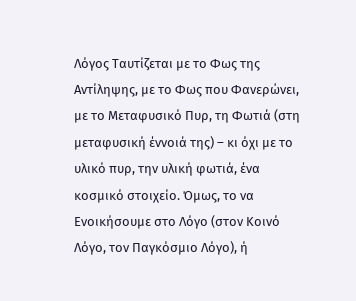Λόγος Ταυτίζεται με το Φως της Αντίληψης, με το Φως που Φανερώνει, με το Μεταφυσικό Πυρ, τη Φωτιά (στη μεταφυσική έννοιά της) – κι όχι με το υλικό πυρ, την υλική φωτιά, ένα κοσμικό στοιχείο. Όμως, το να Ενοικήσουμε στο Λόγο (στον Κοινό Λόγο, τον Παγκόσμιο Λόγο), ή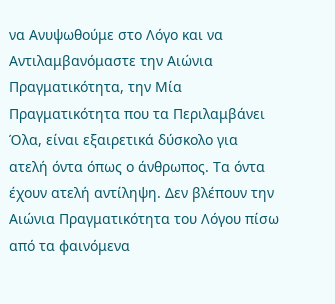να Ανυψωθούμε στο Λόγο και να Αντιλαμβανόμαστε την Αιώνια Πραγματικότητα, την Μία Πραγματικότητα που τα Περιλαμβάνει Όλα, είναι εξαιρετικά δύσκολο για ατελή όντα όπως ο άνθρωπος. Τα όντα έχουν ατελή αντίληψη. Δεν βλέπουν την Αιώνια Πραγματικότητα του Λόγου πίσω από τα φαινόμενα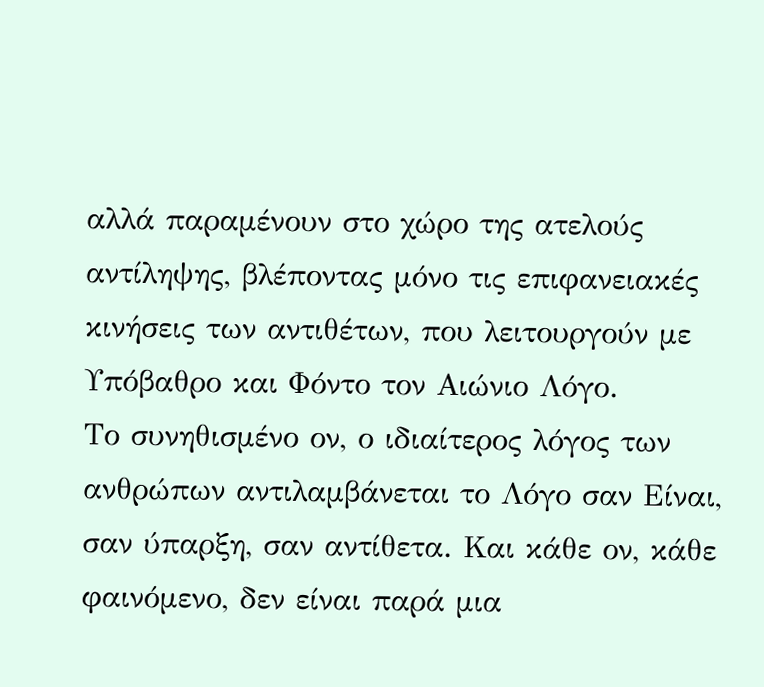αλλά παραμένουν στο χώρο της ατελούς αντίληψης, βλέποντας μόνο τις επιφανειακές κινήσεις των αντιθέτων, που λειτουργούν με Υπόβαθρο και Φόντο τον Αιώνιο Λόγο.
Το συνηθισμένο ον, ο ιδιαίτερος λόγος των ανθρώπων αντιλαμβάνεται το Λόγο σαν Είναι, σαν ύπαρξη, σαν αντίθετα. Και κάθε ον, κάθε φαινόμενο, δεν είναι παρά μια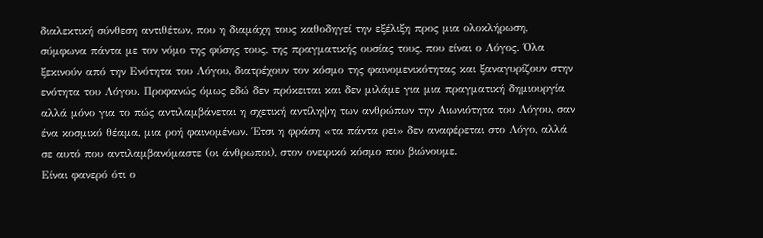διαλεκτική σύνθεση αντιθέτων, που η διαμάχη τους καθοδηγεί την εξέλιξη προς μια ολοκλήρωση, σύμφωνα πάντα με τον νόμο της φύσης τους, της πραγματικής ουσίας τους, που είναι ο Λόγος. Όλα ξεκινούν από την Ενότητα του Λόγου, διατρέχουν τον κόσμο της φαινομενικότητας και ξαναγυρίζουν στην ενότητα του Λόγου. Προφανώς όμως εδώ δεν πρόκειται και δεν μιλάμε για μια πραγματική δημιουργία αλλά μόνο για το πώς αντιλαμβάνεται η σχετική αντίληψη των ανθρώπων την Αιωνιότητα του Λόγου, σαν ένα κοσμικό θέαμα, μια ροή φαινομένων. Έτσι η φράση «τα πάντα ρει» δεν αναφέρεται στο Λόγο, αλλά σε αυτό που αντιλαμβανόμαστε (οι άνθρωποι), στον ονειρικό κόσμο που βιώνουμε.
Είναι φανερό ότι ο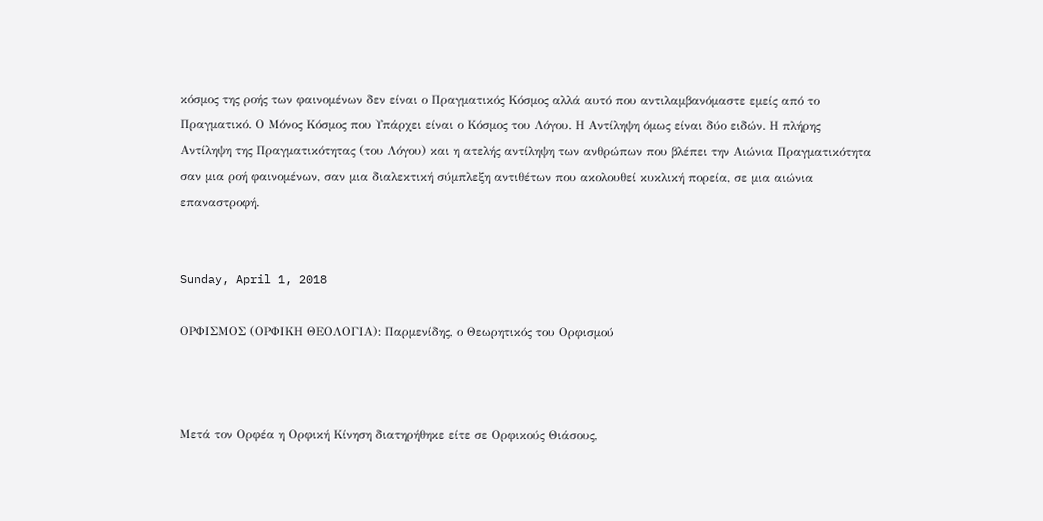κόσμος της ροής των φαινομένων δεν είναι ο Πραγματικός Κόσμος αλλά αυτό που αντιλαμβανόμαστε εμείς από το Πραγματικό. Ο Μόνος Κόσμος που Υπάρχει είναι ο Κόσμος του Λόγου. Η Αντίληψη όμως είναι δύο ειδών. Η πλήρης Αντίληψη της Πραγματικότητας (του Λόγου) και η ατελής αντίληψη των ανθρώπων που βλέπει την Αιώνια Πραγματικότητα σαν μια ροή φαινομένων, σαν μια διαλεκτική σύμπλεξη αντιθέτων που ακολουθεί κυκλική πορεία, σε μια αιώνια επαναστροφή.


Sunday, April 1, 2018

ΟΡΦΙΣΜΟΣ (ΟΡΦΙΚΗ ΘΕΟΛΟΓΙΑ): Παρμενίδης, ο Θεωρητικός του Ορφισμού



Μετά τον Ορφέα η Ορφική Κίνηση διατηρήθηκε είτε σε Ορφικούς Θιάσους,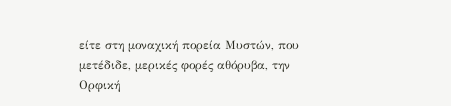είτε στη μοναχική πορεία Μυστών, που μετέδιδε, μερικές φορές αθόρυβα, την Ορφική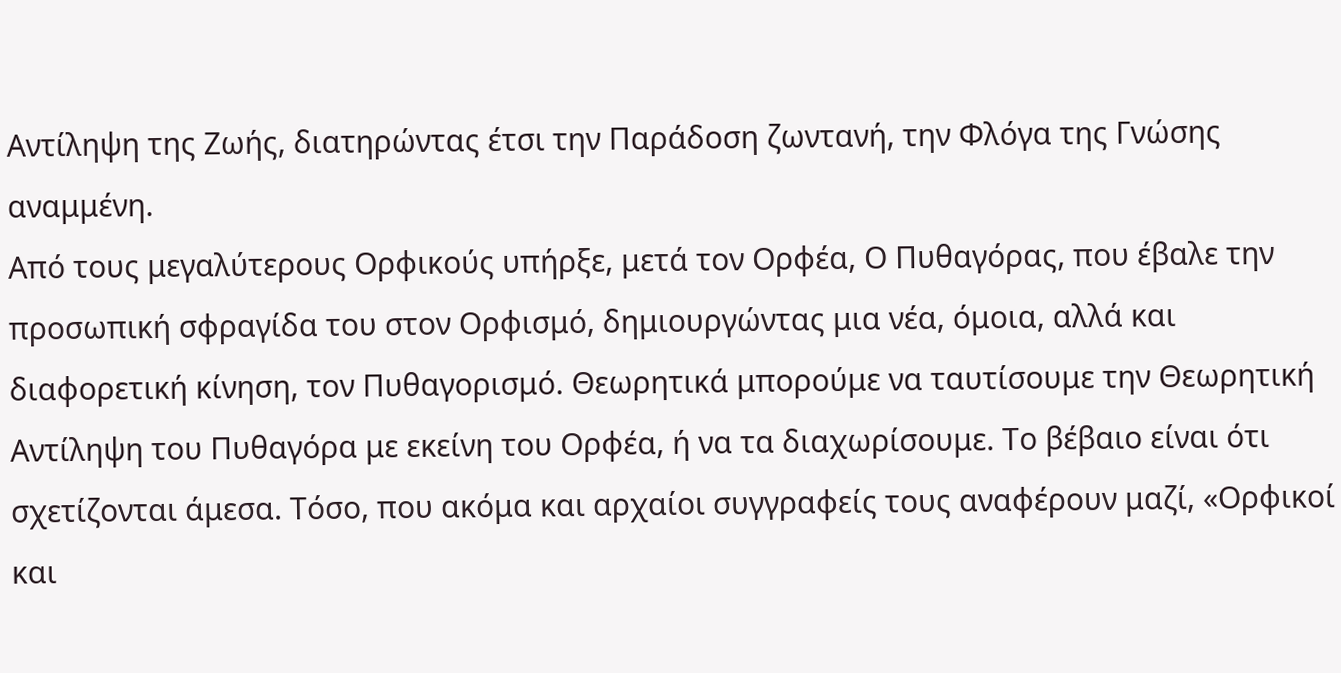Αντίληψη της Ζωής, διατηρώντας έτσι την Παράδοση ζωντανή, την Φλόγα της Γνώσης αναμμένη.
Από τους μεγαλύτερους Ορφικούς υπήρξε, μετά τον Ορφέα, Ο Πυθαγόρας, που έβαλε την προσωπική σφραγίδα του στον Ορφισμό, δημιουργώντας μια νέα, όμοια, αλλά και διαφορετική κίνηση, τον Πυθαγορισμό. Θεωρητικά μπορούμε να ταυτίσουμε την Θεωρητική Αντίληψη του Πυθαγόρα με εκείνη του Ορφέα, ή να τα διαχωρίσουμε. Το βέβαιο είναι ότι σχετίζονται άμεσα. Τόσο, που ακόμα και αρχαίοι συγγραφείς τους αναφέρουν μαζί, «Ορφικοί και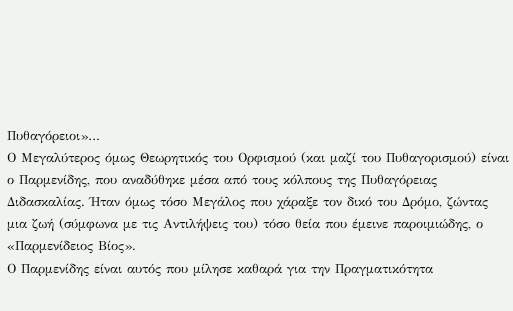Πυθαγόρειοι»…
Ο Μεγαλύτερος όμως Θεωρητικός του Ορφισμού (και μαζί του Πυθαγορισμού) είναι ο Παρμενίδης, που αναδύθηκε μέσα από τους κόλπους της Πυθαγόρειας Διδασκαλίας. Ήταν όμως τόσο Μεγάλος που χάραξε τον δικό του Δρόμο, ζώντας μια ζωή (σύμφωνα με τις Αντιλήψεις του) τόσο θεία που έμεινε παροιμιώδης, ο «Παρμενίδειος Βίος».
Ο Παρμενίδης είναι αυτός που μίλησε καθαρά για την Πραγματικότητα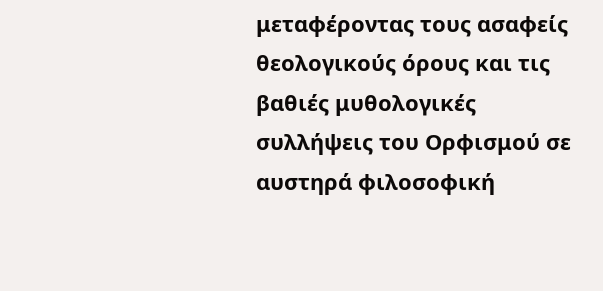μεταφέροντας τους ασαφείς θεολογικούς όρους και τις βαθιές μυθολογικές συλλήψεις του Ορφισμού σε αυστηρά φιλοσοφική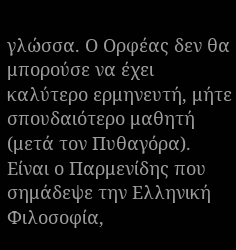γλώσσα. Ο Ορφέας δεν θα μπορούσε να έχει καλύτερο ερμηνευτή, μήτε σπουδαιότερο μαθητή (μετά τον Πυθαγόρα). Είναι ο Παρμενίδης που σημάδεψε την Ελληνική Φιλοσοφία,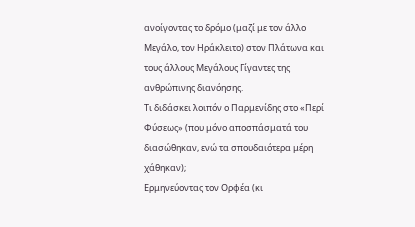ανοίγοντας το δρόμο (μαζί με τον άλλο Μεγάλο, τον Ηράκλειτο) στον Πλάτωνα και τους άλλους Μεγάλους Γίγαντες της ανθρώπινης διανόησης.
Τι διδάσκει λοιπόν ο Παρμενίδης στο «Περί Φύσεως» (που μόνο αποσπάσματά του διασώθηκαν, ενώ τα σπουδαιότερα μέρη χάθηκαν);
Ερμηνεύοντας τον Ορφέα (κι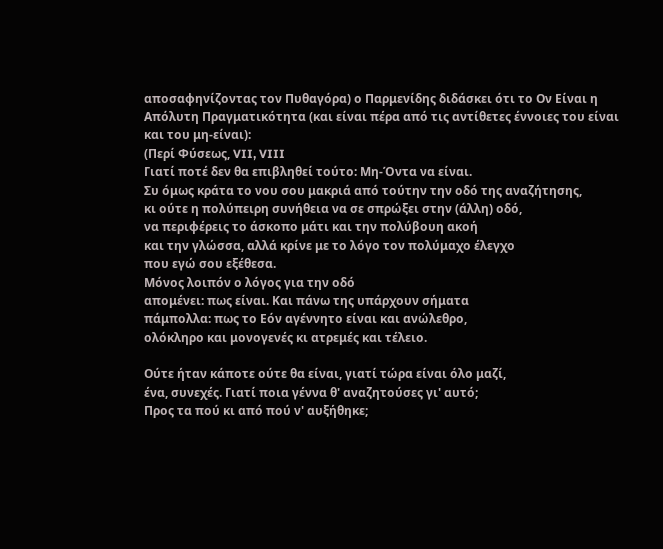αποσαφηνίζοντας τον Πυθαγόρα) ο Παρμενίδης διδάσκει ότι το Ον Είναι η Απόλυτη Πραγματικότητα (και είναι πέρα από τις αντίθετες έννοιες του είναι και του μη-είναι):
(Περί Φύσεως, VII, VIII
Γιατί ποτέ δεν θα επιβληθεί τούτο: Μη-Όντα να είναι.
Συ όμως κράτα το νου σου μακριά από τούτην την οδό της αναζήτησης,
κι ούτε η πολύπειρη συνήθεια να σε σπρώξει στην (άλλη) οδό,
να περιφέρεις το άσκοπο μάτι και την πολύβουη ακοή
και την γλώσσα, αλλά κρίνε με το λόγο τον πολύμαχο έλεγχο
που εγώ σου εξέθεσα.
Μόνος λοιπόν ο λόγος για την οδό
απομένει: πως είναι. Και πάνω της υπάρχουν σήματα
πάμπολλα: πως το Εόν αγέννητο είναι και ανώλεθρο,
ολόκληρο και μονογενές κι ατρεμές και τέλειο.

Ούτε ήταν κάποτε ούτε θα είναι, γιατί τώρα είναι όλο μαζί,
ένα, συνεχές. Γιατί ποια γέννα θ' αναζητούσες γι' αυτό;
Προς τα πού κι από πού ν' αυξήθηκε;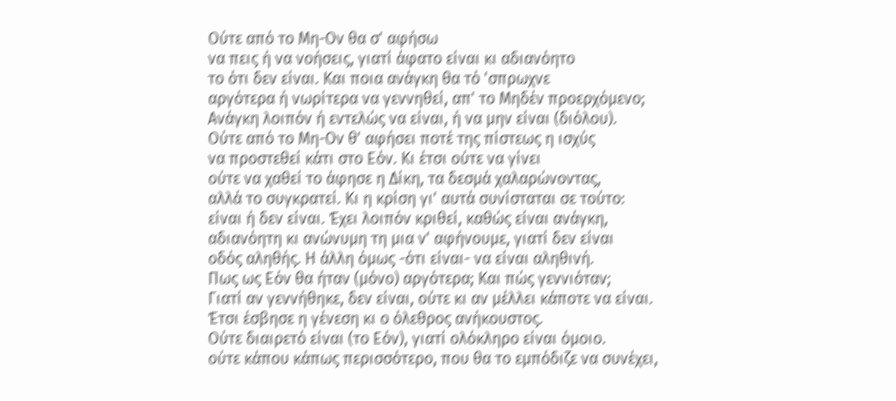Ούτε από το Μη-Ον θα σ' αφήσω
να πεις ή να νοήσεις, γιατί άφατο είναι κι αδιανόητο
το ότι δεν είναι. Και ποια ανάγκη θα τό 'σπρωχνε
αργότερα ή νωρίτερα να γεννηθεί, απ' το Μηδέν προερχόμενο;
Ανάγκη λοιπόν ή εντελώς να είναι, ή να μην είναι (διόλου).
Ούτε από το Μη-Ον θ' αφήσει ποτέ της πίστεως η ισχύς
να προστεθεί κάτι στο Εόν. Κι έτσι ούτε να γίνει
ούτε να χαθεί το άφησε η Δίκη, τα δεσμά χαλαρώνοντας,
αλλά το συγκρατεί. Κι η κρίση γι' αυτά συνίσταται σε τούτο:
είναι ή δεν είναι. Έχει λοιπόν κριθεί, καθώς είναι ανάγκη,
αδιανόητη κι ανώνυμη τη μια ν' αφήνουμε, γιατί δεν είναι
οδός αληθής. Η άλλη όμως -ότι είναι- να είναι αληθινή.
Πως ως Εόν θα ήταν (μόνο) αργότερα; Και πώς γεννιόταν;
Γιατί αν γεννήθηκε, δεν είναι, ούτε κι αν μέλλει κάποτε να είναι.
Έτσι έσβησε η γένεση κι ο όλεθρος ανήκουστος.
Ούτε διαιρετό είναι (το Εόν), γιατί ολόκληρο είναι όμοιο.
ούτε κάπου κάπως περισσότερο, που θα το εμπόδιζε να συνέχει,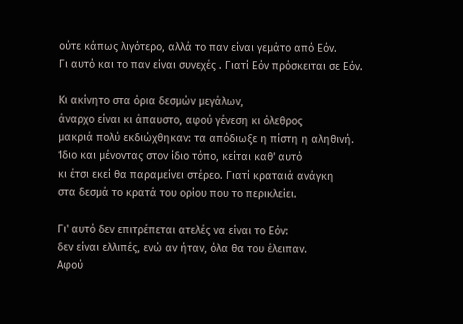ούτε κάπως λιγότερο, αλλά το παν είναι γεμάτο από Εόν.
Γι αυτό και το παν είναι συνεχές . Γιατί Εόν πρόσκειται σε Εόν.

Κι ακίνητο στα όρια δεσμών μεγάλων,
άναρχο είναι κι άπαυστο, αφού γένεση κι όλεθρος
μακριά πολύ εκδιώχθηκαν: τα απόδιωξε η πίστη η αληθινή.
Ίδιο και μένοντας στον ίδιο τόπο, κείται καθ' αυτό
κι έτσι εκεί θα παραμείνει στέρεο. Γιατί κραταιά ανάγκη
στα δεσμά το κρατά του ορίου που το περικλείει.

Γι' αυτό δεν επιτρέπεται ατελές να είναι το Εόν:
δεν είναι ελλιπές, ενώ αν ήταν, όλα θα του έλειπαν.
Αφού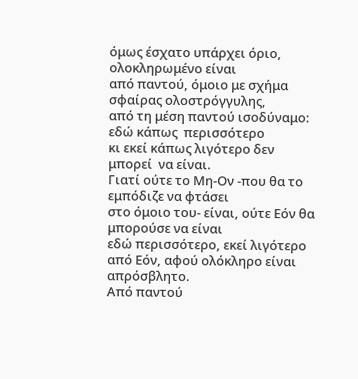όμως έσχατο υπάρχει όριο, ολοκληρωμένο είναι
από παντού, όμοιο με σχήμα σφαίρας ολοστρόγγυλης,
από τη μέση παντού ισοδύναμο: εδώ κάπως  περισσότερο
κι εκεί κάπως λιγότερο δεν μπορεί  να είναι.
Γιατί ούτε το Μη-Ον -που θα το εμπόδιζε να φτάσει
στο όμοιο του- είναι, ούτε Εόν θα μπορούσε να είναι
εδώ περισσότερο, εκεί λιγότερο από Εόν, αφού ολόκληρο είναι απρόσβλητο.
Από παντού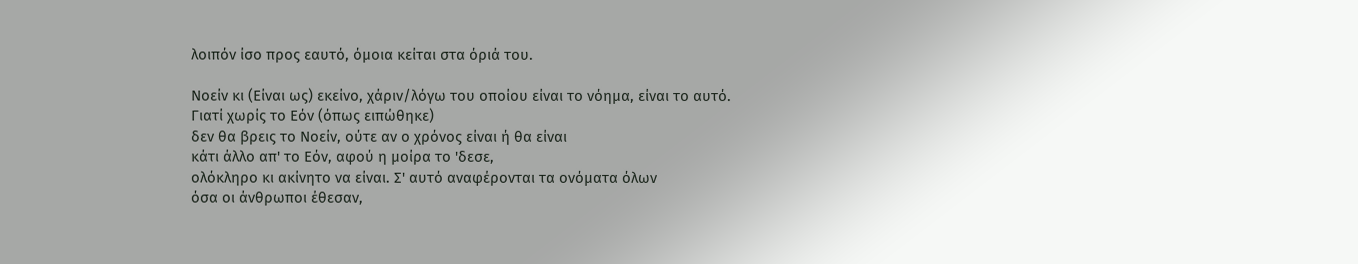λοιπόν ίσο προς εαυτό, όμοια κείται στα όριά του.

Νοείν κι (Είναι ως) εκείνο, χάριν/λόγω του οποίου είναι το νόημα, είναι το αυτό.
Γιατί χωρίς το Εόν (όπως ειπώθηκε)
δεν θα βρεις το Νοείν, ούτε αν ο χρόνος είναι ή θα είναι
κάτι άλλο απ' το Εόν, αφού η μοίρα το 'δεσε,
ολόκληρο κι ακίνητο να είναι. Σ' αυτό αναφέρονται τα ονόματα όλων
όσα οι άνθρωποι έθεσαν,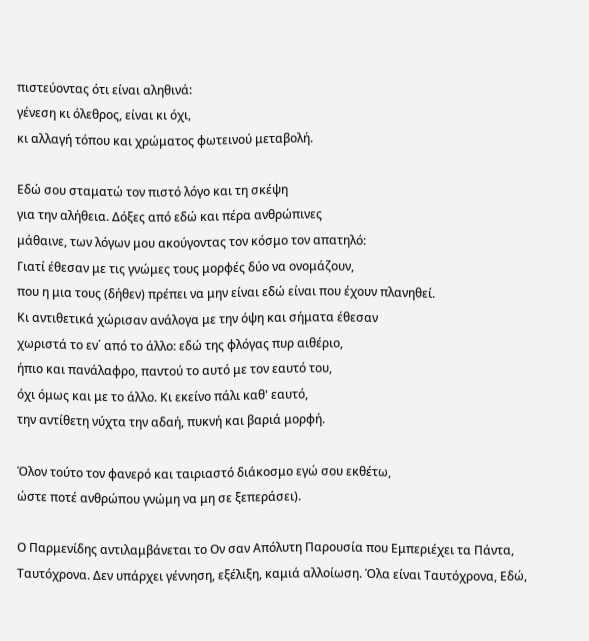πιστεύοντας ότι είναι αληθινά:
γένεση κι όλεθρος, είναι κι όχι,
κι αλλαγή τόπου και χρώματος φωτεινού μεταβολή.

Εδώ σου σταματώ τον πιστό λόγο και τη σκέψη
για την αλήθεια. Δόξες από εδώ και πέρα ανθρώπινες
μάθαινε, των λόγων μου ακούγοντας τον κόσμο τον απατηλό:
Γιατί έθεσαν με τις γνώμες τους μορφές δύο να ονομάζουν,
που η μια τους (δήθεν) πρέπει να μην είναι εδώ είναι που έχουν πλανηθεί.
Κι αντιθετικά χώρισαν ανάλογα με την όψη και σήματα έθεσαν
χωριστά το εν΄ από το άλλο: εδώ της φλόγας πυρ αιθέριο,
ήπιο και πανάλαφρο, παντού το αυτό με τον εαυτό του,
όχι όμως και με το άλλο. Κι εκείνο πάλι καθ' εαυτό,
την αντίθετη νύχτα την αδαή, πυκνή και βαριά μορφή.

Όλον τούτο τον φανερό και ταιριαστό διάκοσμο εγώ σου εκθέτω,
ώστε ποτέ ανθρώπου γνώμη να μη σε ξεπεράσει).

Ο Παρμενίδης αντιλαμβάνεται το Ον σαν Απόλυτη Παρουσία που Εμπεριέχει τα Πάντα, Ταυτόχρονα. Δεν υπάρχει γέννηση, εξέλιξη, καμιά αλλοίωση. Όλα είναι Ταυτόχρονα, Εδώ,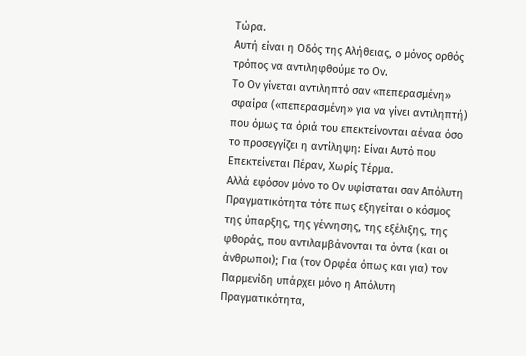Τώρα.
Αυτή είναι η Οδός της Αλήθειας, ο μόνος ορθός τρόπος να αντιληφθούμε το Ον.
Το Ον γίνεται αντιληπτό σαν «πεπερασμένη» σφαίρα («πεπερασμένη» για να γίνει αντιληπτή) που όμως τα όριά του επεκτείνονται αέναα όσο το προσεγγίζει η αντίληψη: Είναι Αυτό που Επεκτείνεται Πέραν, Χωρίς Τέρμα.
Αλλά εφόσον μόνο το Ον υφίσταται σαν Απόλυτη Πραγματικότητα τότε πως εξηγείται ο κόσμος της ύπαρξης, της γέννησης, της εξέλιξης, της φθοράς, που αντιλαμβάνονται τα όντα (και οι άνθρωποι); Για (τον Ορφέα όπως και για) τον Παρμενίδη υπάρχει μόνο η Απόλυτη Πραγματικότητα,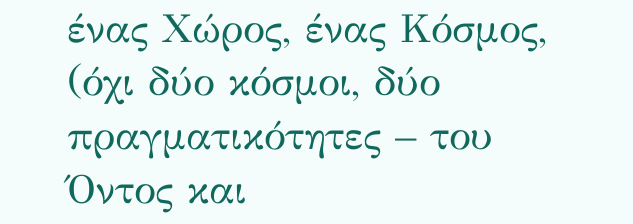ένας Χώρος, ένας Κόσμος, (όχι δύο κόσμοι, δύο πραγματικότητες – του Όντος και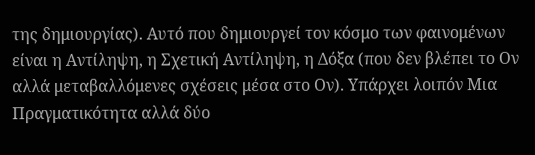της δημιουργίας). Αυτό που δημιουργεί τον κόσμο των φαινομένων είναι η Αντίληψη, η Σχετική Αντίληψη, η Δόξα (που δεν βλέπει το Ον αλλά μεταβαλλόμενες σχέσεις μέσα στο Ον). Υπάρχει λοιπόν Μια Πραγματικότητα αλλά δύο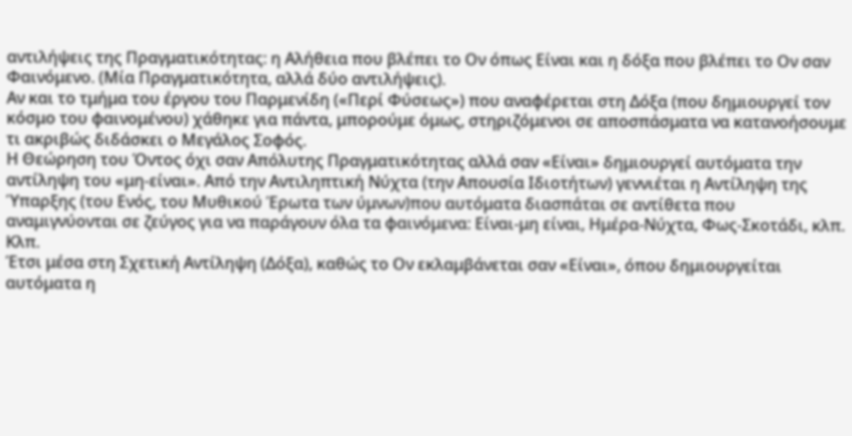αντιλήψεις της Πραγματικότητας: η Αλήθεια που βλέπει το Ον όπως Είναι και η δόξα που βλέπει το Ον σαν Φαινόμενο. (Μία Πραγματικότητα, αλλά δύο αντιλήψεις).
Αν και το τμήμα του έργου του Παρμενίδη («Περί Φύσεως») που αναφέρεται στη Δόξα (που δημιουργεί τον κόσμο του φαινομένου) χάθηκε για πάντα, μπορούμε όμως, στηριζόμενοι σε αποσπάσματα να κατανοήσουμε τι ακριβώς διδάσκει ο Μεγάλος Σοφός.
Η Θεώρηση του Όντος όχι σαν Απόλυτης Πραγματικότητας αλλά σαν «Είναι» δημιουργεί αυτόματα την αντίληψη του «μη-είναι». Από την Αντιληπτική Νύχτα (την Απουσία Ιδιοτήτων) γεννιέται η Αντίληψη της Ύπαρξης (του Ενός, του Μυθικού Έρωτα των ύμνων)που αυτόματα διασπάται σε αντίθετα που αναμιγνύονται σε ζεύγος για να παράγουν όλα τα φαινόμενα: Είναι-μη είναι, Ημέρα-Νύχτα, Φως-Σκοτάδι, κλπ. Κλπ.
Έτσι μέσα στη Σχετική Αντίληψη (Δόξα), καθώς το Ον εκλαμβάνεται σαν «Είναι», όπου δημιουργείται αυτόματα η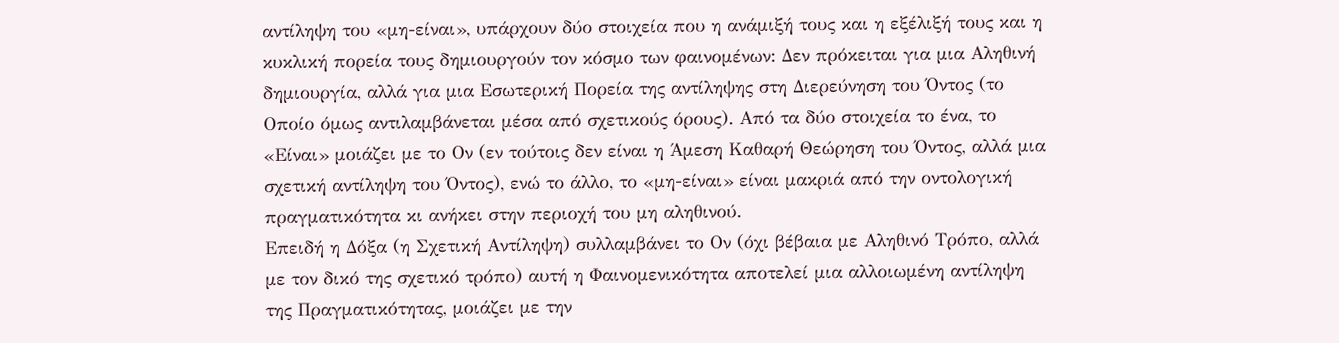αντίληψη του «μη-είναι», υπάρχουν δύο στοιχεία που η ανάμιξή τους και η εξέλιξή τους και η κυκλική πορεία τους δημιουργούν τον κόσμο των φαινομένων: Δεν πρόκειται για μια Αληθινή δημιουργία, αλλά για μια Εσωτερική Πορεία της αντίληψης στη Διερεύνηση του Όντος (το Οποίο όμως αντιλαμβάνεται μέσα από σχετικούς όρους). Από τα δύο στοιχεία το ένα, το «Είναι» μοιάζει με το Ον (εν τούτοις δεν είναι η Άμεση Καθαρή Θεώρηση του Όντος, αλλά μια σχετική αντίληψη του Όντος), ενώ το άλλο, το «μη-είναι» είναι μακριά από την οντολογική πραγματικότητα κι ανήκει στην περιοχή του μη αληθινού.
Επειδή η Δόξα (η Σχετική Αντίληψη) συλλαμβάνει το Ον (όχι βέβαια με Αληθινό Τρόπο, αλλά με τον δικό της σχετικό τρόπο) αυτή η Φαινομενικότητα αποτελεί μια αλλοιωμένη αντίληψη της Πραγματικότητας, μοιάζει με την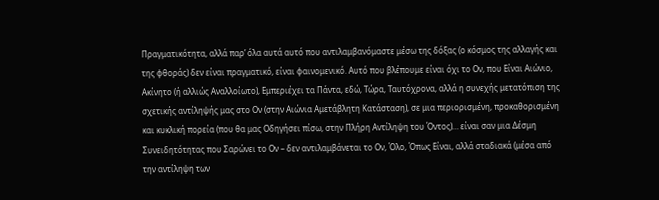Πραγματικότητα, αλλά παρ’ όλα αυτά αυτό που αντιλαμβανόμαστε μέσω της δόξας (ο κόσμος της αλλαγής και της φθοράς) δεν είναι πραγματικό, είναι φαινομενικό. Αυτό που βλέπουμε είναι όχι το Ον, που Είναι Αιώνιο, Ακίνητο (ή αλλιώς Αναλλοίωτο), Εμπεριέχει τα Πάντα, εδώ, Τώρα, Ταυτόχρονα, αλλά η συνεχής μετατόπιση της σχετικής αντίληψής μας στο Ον (στην Αιώνια Αμετάβλητη Κατάσταση), σε μια περιορισμένη, προκαθορισμένη και κυκλική πορεία (που θα μας Οδηγήσει πίσω, στην Πλήρη Αντίληψη του Όντος)… είναι σαν μια Δέσμη Συνειδητότητας που Σαρώνει το Ον – δεν αντιλαμβάνεται το Ον, Όλο, Όπως Είναι, αλλά σταδιακά (μέσα από την αντίληψη των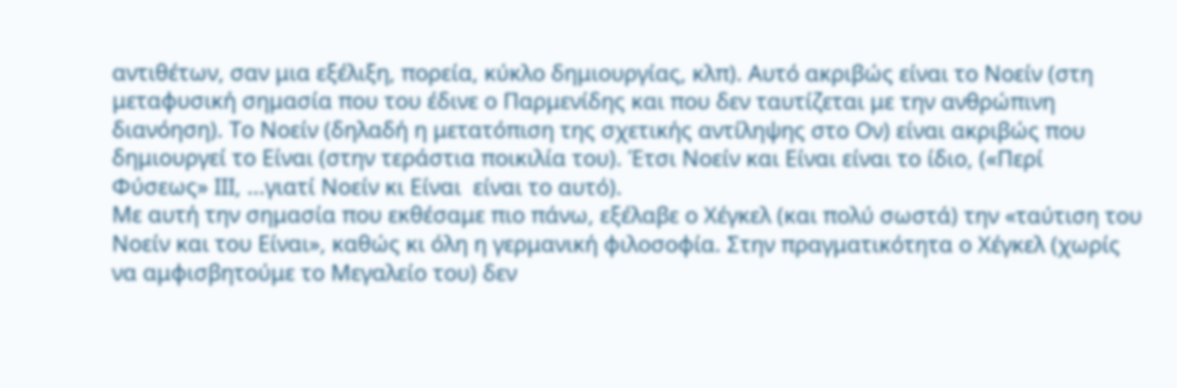αντιθέτων, σαν μια εξέλιξη, πορεία, κύκλο δημιουργίας, κλπ). Αυτό ακριβώς είναι το Νοείν (στη μεταφυσική σημασία που του έδινε ο Παρμενίδης και που δεν ταυτίζεται με την ανθρώπινη διανόηση). Το Νοείν (δηλαδή η μετατόπιση της σχετικής αντίληψης στο Ον) είναι ακριβώς που δημιουργεί το Είναι (στην τεράστια ποικιλία του). Έτσι Νοείν και Είναι είναι το ίδιο, («Περί Φύσεως» ΙΙΙ, ...γιατί Νοείν κι Είναι  είναι το αυτό).
Με αυτή την σημασία που εκθέσαμε πιο πάνω, εξέλαβε ο Χέγκελ (και πολύ σωστά) την «ταύτιση του Νοείν και του Είναι», καθώς κι όλη η γερμανική φιλοσοφία. Στην πραγματικότητα ο Χέγκελ (χωρίς να αμφισβητούμε το Μεγαλείο του) δεν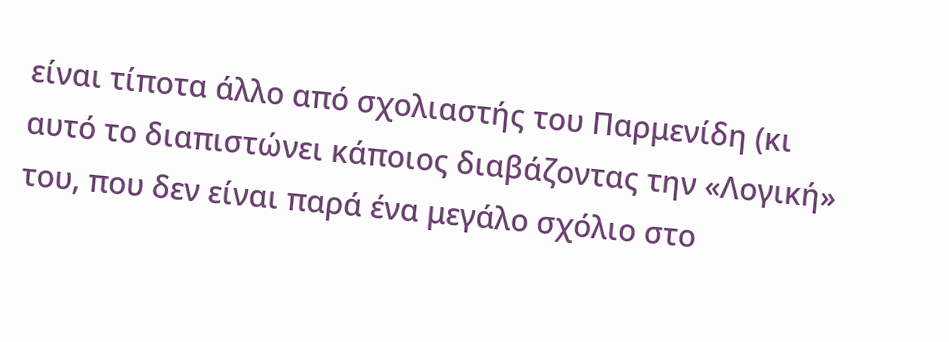είναι τίποτα άλλο από σχολιαστής του Παρμενίδη (κι αυτό το διαπιστώνει κάποιος διαβάζοντας την «Λογική» του, που δεν είναι παρά ένα μεγάλο σχόλιο στο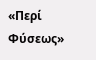«Περί Φύσεως»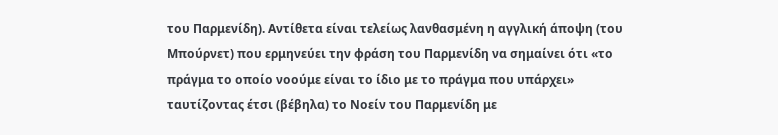του Παρμενίδη). Αντίθετα είναι τελείως λανθασμένη η αγγλική άποψη (του Μπούρνετ) που ερμηνεύει την φράση του Παρμενίδη να σημαίνει ότι «το πράγμα το οποίο νοούμε είναι το ίδιο με το πράγμα που υπάρχει» ταυτίζοντας έτσι (βέβηλα) το Νοείν του Παρμενίδη με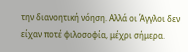την διανοητική νόηση. Αλλά οι Άγγλοι δεν είχαν ποτέ φιλοσοφία, μέχρι σήμερα.